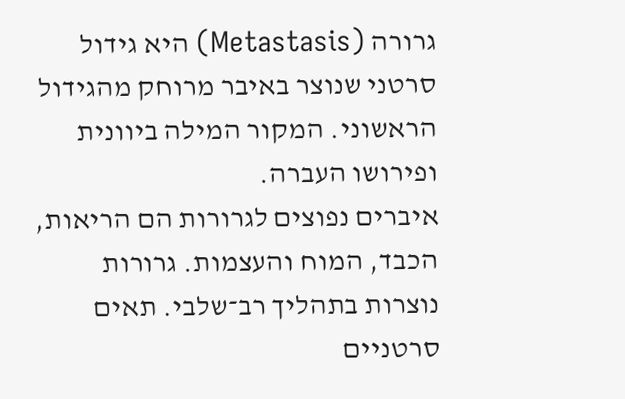גרורה (Metastasis) היא גידול סרטני שנוצר באיבר מרוחק מהגידול הראשוני. המקור המילה ביוונית ופירושו העברה.
איברים נפוצים לגרורות הם הריאות, הכבד, המוח והעצמות. גרורות נוצרות בתהליך רב־שלבי. תאים סרטניים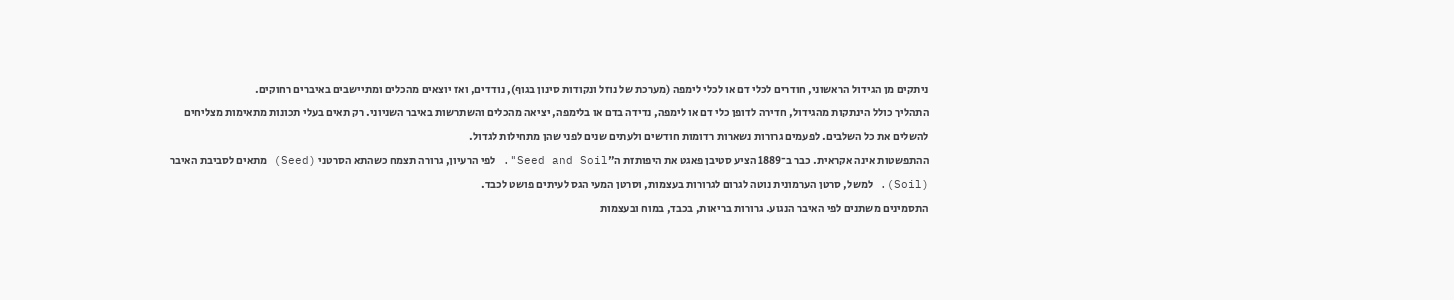ניתקים מן הגידול הראשוני, חודרים לכלי דם או לכלי לימפה (מערכת של נוזל ונקודות סינון בגוף), נודדים, ואז יוצאים מהכלים ומתיישבים באיברים רחוקים.
התהליך כולל הינתקות מהגידול, חדירה לדופן כלי דם או לימפה, נדידה בדם או בלימפה, יציאה מהכלים והשתרשות באיבר השניוני. רק תאים בעלי תכונות מתאימות מצליחים להשלים את כל השלבים. לפעמים גרורות נשארות רדומות חודשים ולעתים שנים לפני שהן מתחילות לגדול.
ההתפשטות אינה אקראית. כבר ב־1889 הציע סטיבן פאגט את היפותזת ה"Seed and Soil". לפי הרעיון, גרורה תצמח כשהתא הסרטני (Seed) מתאים לסביבת האיבר (Soil). למשל, סרטן הערמונית נוטה לגרום לגרורות בעצמות, וסרטן המעי הגס לעיתים פושט לכבד.
התסמינים משתנים לפי האיבר הנגוע. גרורות בריאות, בכבד, במוח ובעצמות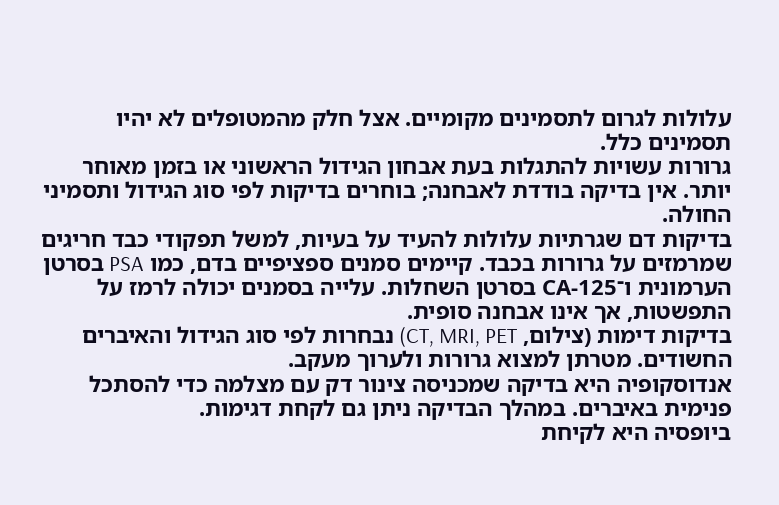עלולות לגרום לתסמינים מקומיים. אצל חלק מהמטופלים לא יהיו תסמינים כלל.
גרורות עשויות להתגלות בעת אבחון הגידול הראשוני או בזמן מאוחר יותר. אין בדיקה בודדת לאבחנה; בוחרים בדיקות לפי סוג הגידול ותסמיני החולה.
בדיקות דם שגרתיות עלולות להעיד על בעיות, למשל תפקודי כבד חריגים שמרמזים על גרורות בכבד. קיימים סמנים ספציפיים בדם, כמו PSA בסרטן הערמונית ו־CA‑125 בסרטן השחלות. עלייה בסמנים יכולה לרמז על התפשטות, אך אינו אבחנה סופית.
בדיקות דימות (צילום, CT, MRI, PET) נבחרות לפי סוג הגידול והאיברים החשודים. מטרתן למצוא גרורות ולערוך מעקב.
אנדוסקופיה היא בדיקה שמכניסה צינור דק עם מצלמה כדי להסתכל פנימית באיברים. במהלך הבדיקה ניתן גם לקחת דגימות.
ביופסיה היא לקיחת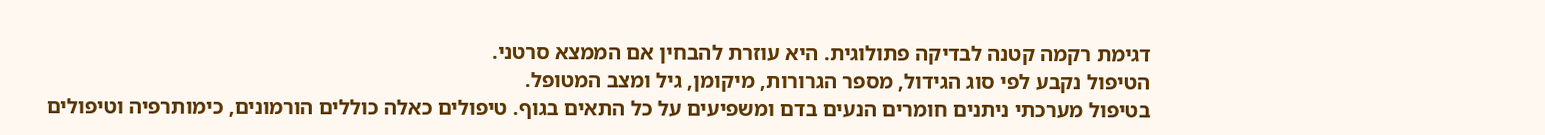דגימת רקמה קטנה לבדיקה פתולוגית. היא עוזרת להבחין אם הממצא סרטני.
הטיפול נקבע לפי סוג הגידול, מספר הגרורות, מיקומן, גיל ומצב המטופל.
בטיפול מערכתי ניתנים חומרים הנעים בדם ומשפיעים על כל התאים בגוף. טיפולים כאלה כוללים הורמונים, כימותרפיה וטיפולים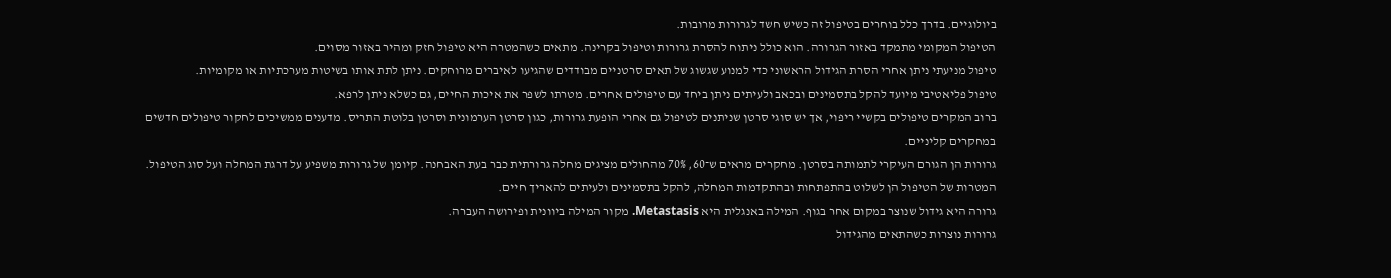ביולוגיים. בדרך כלל בוחרים בטיפול זה כשיש חשד לגרורות מרובות.
הטיפול המקומי מתמקד באזור הגרורה. הוא כולל ניתוח להסרת גרורות וטיפול בקרינה. מתאים כשהמטרה היא טיפול חזק ומהיר באזור מסוים.
טיפול מניעתי ניתן אחרי הסרת הגידול הראשוני כדי למנוע שגשוג של תאים סרטניים מבודדים שהגיעו לאיברים מרוחקים. ניתן לתת אותו בשיטות מערכתיות או מקומיות.
טיפול פליאטיבי מיועד להקל בתסמינים ובכאב ולעיתים ניתן ביחד עם טיפולים אחרים. מטרתו לשפר את איכות החיים, גם כשלא ניתן לרפא.
ברוב המקרים טיפולים בקשיי ריפוי, אך יש סוגי סרטן שניתנים לטיפול גם אחרי הופעת גרורות, כגון סרטן הערמונית וסרטן בלוטת התריס. מדענים ממשיכים לחקור טיפולים חדשים במחקרים קליניים.
גרורות הן הגורם העיקרי לתמותה בסרטן. מחקרים מראים ש־60, 70% מהחולים מציגים מחלה גרורתית כבר בעת האבחנה. קיומן של גרורות משפיע על דרגת המחלה ועל סוג הטיפול. המטרות של הטיפול הן לשלוט בהתפתחות ובהתקדמות המחלה, להקל בתסמינים ולעיתים להאריך חיים.
גרורה היא גידול שנוצר במקום אחר בגוף. המילה באנגלית היא Metastasis. מקור המילה ביוונית ופירושה העברה.
גרורות נוצרות כשהתאים מהגידול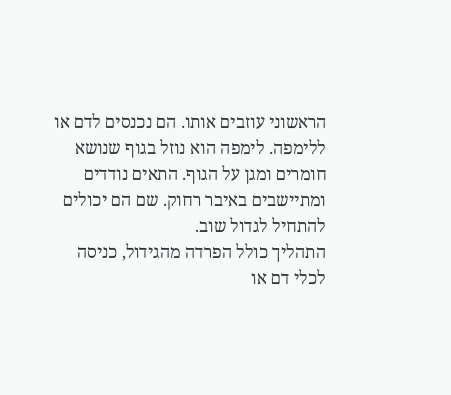הראשוני עוזבים אותו. הם נכנסים לדם או ללימפה. לימפה הוא נוזל בגוף שנושא חומרים ומגן על הגוף. התאים נודדים ומתיישבים באיבר רחוק. שם הם יכולים להתחיל לגדול שוב.
התהליך כולל הפרדה מהגידול, כניסה לכלי דם או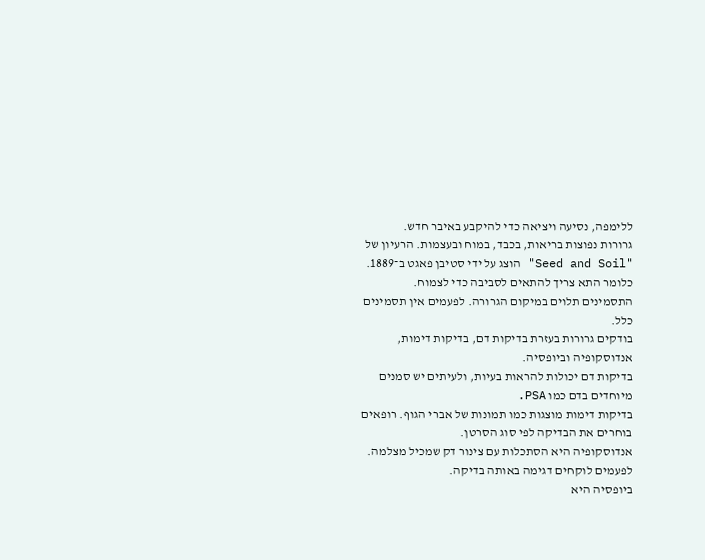ללימפה, נסיעה ויציאה כדי להיקבע באיבר חדש.
גרורות נפוצות בריאות, בכבד, במוח ובעצמות. הרעיון של "Seed and Soil" הוצג על ידי סטיבן פאגט ב־1889. כלומר התא צריך להתאים לסביבה כדי לצמוח.
התסמינים תלוים במיקום הגרורה. לפעמים אין תסמינים כלל.
בודקים גרורות בעזרת בדיקות דם, בדיקות דימות, אנדוסקופיה וביופסיה.
בדיקות דם יכולות להראות בעיות, ולעיתים יש סמנים מיוחדים בדם כמו PSA.
בדיקות דימות מוצגות כמו תמונות של אברי הגוף. רופאים בוחרים את הבדיקה לפי סוג הסרטן.
אנדוסקופיה היא הסתכלות עם צינור דק שמכיל מצלמה. לפעמים לוקחים דגימה באותה בדיקה.
ביופסיה היא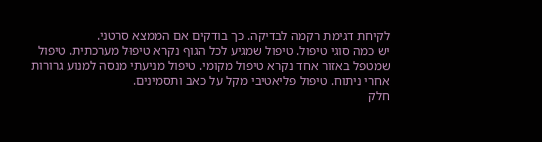לקיחת דגימת רקמה לבדיקה. כך בודקים אם הממצא סרטני.
יש כמה סוגי טיפול. טיפול שמגיע לכל הגוף נקרא טיפוּל מערכתית. טיפול שמטפל באזור אחד נקרא טיפול מקומי. טיפול מניעתי מנסה למנוע גרורות אחרי ניתוח. טיפול פליאטיבי מקל על כאב ותסמינים.
חלק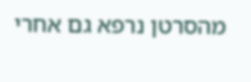מהסרטן נרפא גם אחרי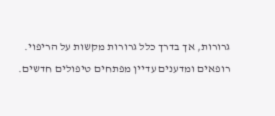גרורות, אך בדרך כלל גרורות מקשות על הריפוי. רופאים ומדענים עדיין מפתחים טיפולים חדשים.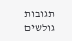תגובות גולשים